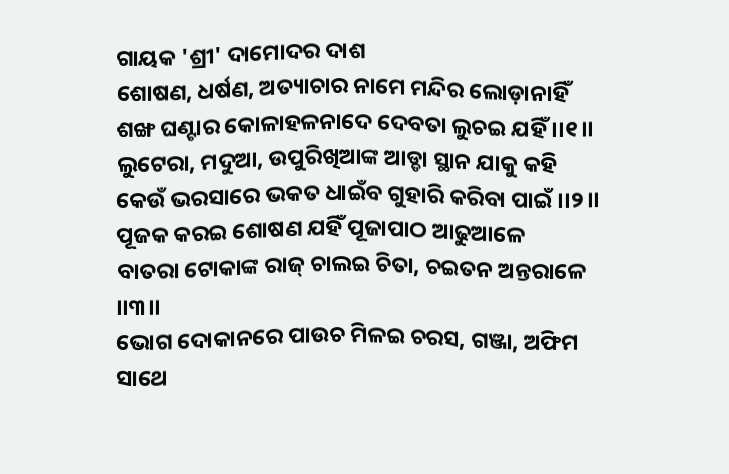ଗାୟକ 'ଶ୍ରୀ' ଦାମୋଦର ଦାଶ
ଶୋଷଣ, ଧର୍ଷଣ, ଅତ୍ୟାଚାର ନାମେ ମନ୍ଦିର ଲୋଡ଼ାନାହିଁ
ଶଙ୍ଖ ଘଣ୍ଟାର କୋଳାହଳନାଦେ ଦେବତା ଲୁଚଇ ଯହିଁ ।।୧।।
ଲୁଟେରା, ମଦୁଆ, ଉପୁରିଖିଆଙ୍କ ଆଡ୍ଡା ସ୍ଥାନ ଯାକୁ କହି
କେଉଁ ଭରସାରେ ଭକତ ଧାଇଁବ ଗୁହାରି କରିବା ପାଇଁ ।।୨।।
ପୂଜକ କରଇ ଶୋଷଣ ଯହିଁ ପୂଜାପାଠ ଆଢୁଆଳେ
ବାତରା ଟୋକାଙ୍କ ରାଜ୍ ଚାଲଇ ଚିତା, ଚଇତନ ଅନ୍ତରାଳେ ।।୩।।
ଭୋଗ ଦୋକାନରେ ପାଉଚ ମିଳଇ ଚରସ, ଗଞ୍ଜା, ଅଫିମ ସାଥେ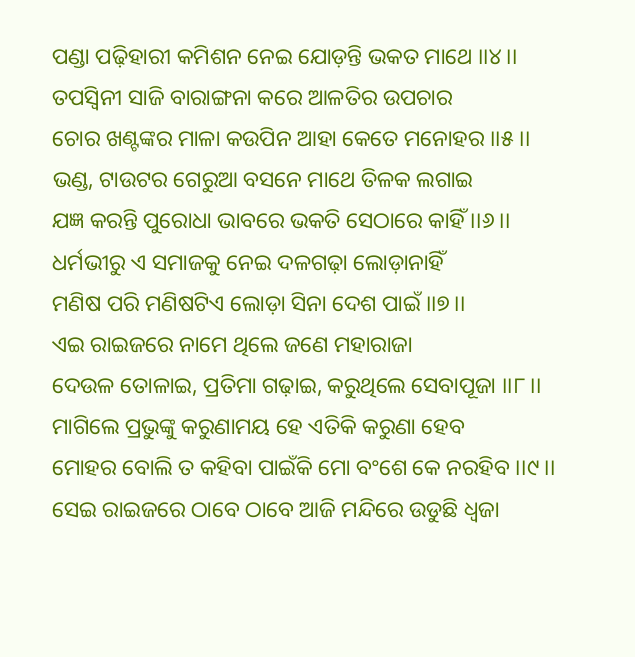ପଣ୍ଡା ପଢ଼ିହାରୀ କମିଶନ ନେଇ ଯୋଡ଼ନ୍ତି ଭକତ ମାଥେ ।।୪।।
ତପସ୍ଵିନୀ ସାଜି ବାରାଙ୍ଗନା କରେ ଆଳତିର ଉପଚାର
ଚୋର ଖଣ୍ଟଙ୍କର ମାଳା କଉପିନ ଆହା କେତେ ମନୋହର ।।୫।।
ଭଣ୍ଡ, ଟାଉଟର ଗେରୁଆ ବସନେ ମାଥେ ତିଳକ ଲଗାଇ
ଯଜ୍ଞ କରନ୍ତି ପୁରୋଧା ଭାବରେ ଭକତି ସେଠାରେ କାହିଁ ।।୬।।
ଧର୍ମଭୀରୁ ଏ ସମାଜକୁ ନେଇ ଦଳଗଢ଼ା ଲୋଡ଼ାନାହିଁ
ମଣିଷ ପରି ମଣିଷଟିଏ ଲୋଡ଼ା ସିନା ଦେଶ ପାଇଁ ।।୭।।
ଏଇ ରାଇଜରେ ନାମେ ଥିଲେ ଜଣେ ମହାରାଜା
ଦେଉଳ ତୋଳାଇ, ପ୍ରତିମା ଗଢ଼ାଇ, କରୁଥିଲେ ସେବାପୂଜା ।।୮।।
ମାଗିଲେ ପ୍ରଭୁଙ୍କୁ କରୁଣାମୟ ହେ ଏତିକି କରୁଣା ହେବ
ମୋହର ବୋଲି ତ କହିବା ପାଇଁକି ମୋ ବଂଶେ କେ ନରହିବ ।।୯।।
ସେଇ ରାଇଜରେ ଠାବେ ଠାବେ ଆଜି ମନ୍ଦିରେ ଉଡୁଛି ଧ୍ଵଜା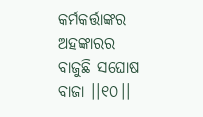କର୍ମକର୍ତ୍ତାଙ୍କର ଅହଙ୍କାରର ବାଜୁଛି ସଘୋଷ ବାଜା ।।୧୦।।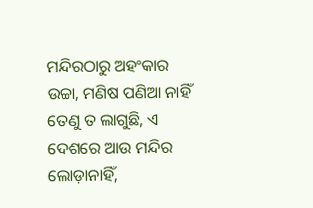ମନ୍ଦିରଠାରୁ ଅହଂକାର ଉଚ୍ଚା, ମଣିଷ ପଣିଆ ନାହିଁ
ତେଣୁ ତ ଲାଗୁଛି, ଏ ଦେଶରେ ଆଉ ମନ୍ଦିର ଲୋଡ଼ାନାହିଁ,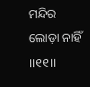ମନ୍ଦିର ଲୋଡ଼ା ନାହିଁ ।।୧୧।।